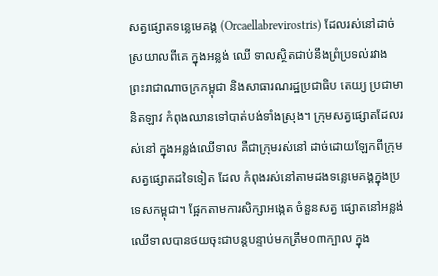សត្វផ្សោតទន្លេមេគង្គ (Orcaellabrevirostris) ដែលរស់នៅដាច់ស្រយាលពីគេ ក្នុងអន្លង់ ឈើ ទាលស្ថិតជាប់នឹងព្រំប្រទល់រវាងព្រះរាជាណាចក្រកម្ពុជា និងសាធារណរដ្ឋប្រជាធិប តេយ្យ ប្រជាមានិតឡាវ កំពុងឈានទៅបាត់បង់ទាំងស្រុង។ ក្រុមសត្វផ្សោតដែលរស់នៅ ក្នុងអន្លង់ឈើទាល គឺជាក្រុមរស់នៅ ដាច់ដោយឡែកពីក្រុមសត្វផ្សោតដទៃទៀត ដែល កំពុងរស់នៅតាមដងទន្លេមេគង្គក្នុងប្រទេសកម្ពុជា។ ផ្អែកតាមការសិក្សាអង្កេត ចំនួនសត្វ ផ្សោតនៅអន្លង់ឈើទាលបានថយចុះជាបន្តបន្ទាប់មកត្រឹម០៣ក្បាល ក្នុង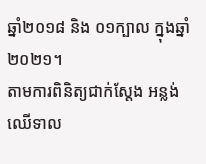ឆ្នាំ២០១៨ និង ០១ក្បាល ក្នុងឆ្នាំ២០២១។
តាមការពិនិត្យជាក់ស្តែង អន្លង់ឈើទាល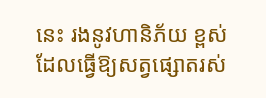នេះ រងនូវហានិភ័យ ខ្ពស់ ដែលធ្វើឱ្យសត្វផ្សោតរស់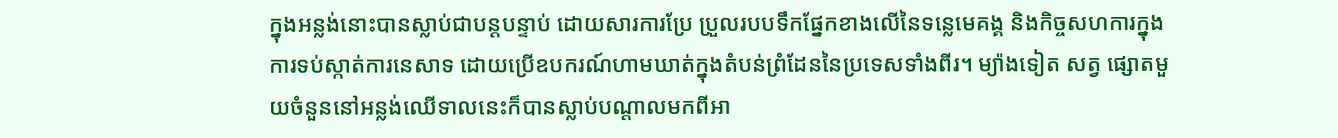ក្នុងអន្លង់នោះបានស្លាប់ជាបន្តបន្ទាប់ ដោយសារការប្រែ ប្រួលរបបទឹកផ្នែកខាងលើនៃទន្លេមេគង្គ និងកិច្ចសហការក្នុងការទប់ស្កាត់ការនេសាទ ដោយប្រើឧបករណ៍ហាមឃាត់ក្នុងតំបន់ព្រំដែននៃប្រទេសទាំងពីរ។ ម្យ៉ាងទៀត សត្វ ផ្សោតមួយចំនួននៅអន្លង់ឈើទាលនេះក៏បានស្លាប់បណ្តាលមកពីអា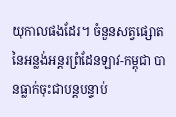យុកាលផងដែរ។ ចំនួនសត្វផ្សោតនៃអន្លង់អន្តរព្រំដែនឡាវ-កម្ពុជា បានធ្លាក់ចុះជាបន្តបន្ទាប់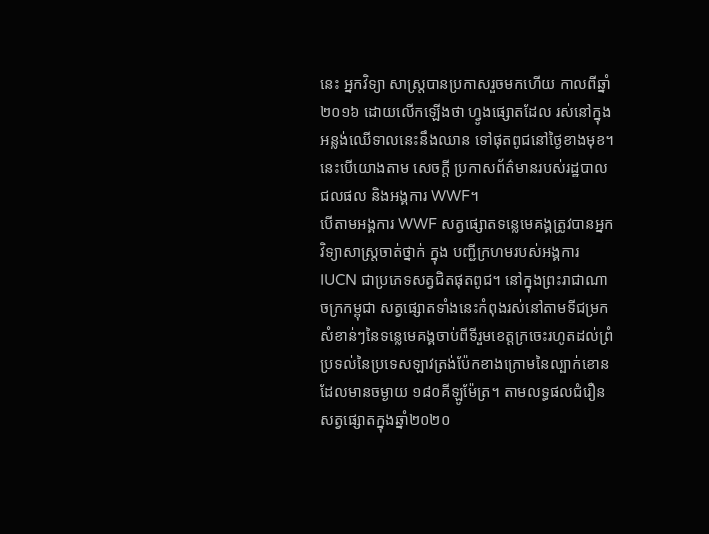នេះ អ្នកវិទ្យា សាស្ត្របានប្រកាសរួចមកហើយ កាលពីឆ្នាំ២០១៦ ដោយលើកឡើងថា ហ្វូងផ្សោតដែល រស់នៅក្នុងអន្លង់ឈើទាលនេះនឹងឈាន ទៅផុតពូជនៅថ្ងៃខាងមុខ។ នេះបើយោងតាម សេចក្ដី ប្រកាសព័ត៌មានរបស់រដ្ឋបាលជលផល និងអង្គការ WWF។
បើតាមអង្គការ WWF សត្វផ្សោតទន្លេមេគង្គត្រូវបានអ្នកវិទ្យាសាស្ត្រចាត់ថ្នាក់ ក្នុង បញ្ជីក្រហមរបស់អង្គការ IUCN ជាប្រភេទសត្វជិតផុតពូជ។ នៅក្នុងព្រះរាជាណាចក្រកម្ពុជា សត្វផ្សោតទាំងនេះកំពុងរស់នៅតាមទីជម្រកសំខាន់ៗនៃទន្លេមេគង្គចាប់ពីទីរួមខេត្តក្រចេះរហូតដល់ព្រំប្រទល់នៃប្រទេសឡាវត្រង់ប៉ែកខាងក្រោមនៃល្បាក់ខោនដែលមានចម្ងាយ ១៨០គីឡូម៉ែត្រ។ តាមលទ្ធផលជំរឿនសត្វផ្សោតក្នុងឆ្នាំ២០២០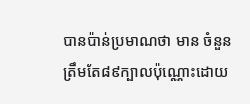បានប៉ាន់ប្រមាណថា មាន ចំនួនត្រឹមតែ៨៩ក្បាលប៉ុណ្ណោះដោយ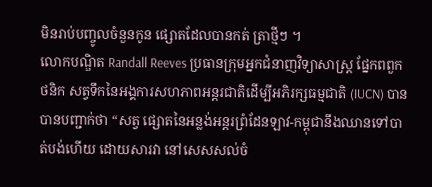មិនរាប់បញ្ចូលចំនួនកូន ផ្សោតដែលបានកត់ ត្រាថ្មីៗ ។
លោកបណ្ឌិត Randall Reeves ប្រធានក្រុមអ្នកជំនាញវិទ្យាសាស្ត្រ ផ្នែកពពួកថនិក សត្វទឹកនៃអង្គការសហភាពអន្តរជាតិដើម្បីអភិរក្សធម្មជាតិ (IUCN) បានបានបញ្ជាក់ថា “សត្វ ផ្សោតនៃអន្លង់អន្តរព្រំដែនឡាវ-កម្ពុជានឹងឈានទៅបាត់បង់ហើយ ដោយសារវា នៅសេសសល់ចំ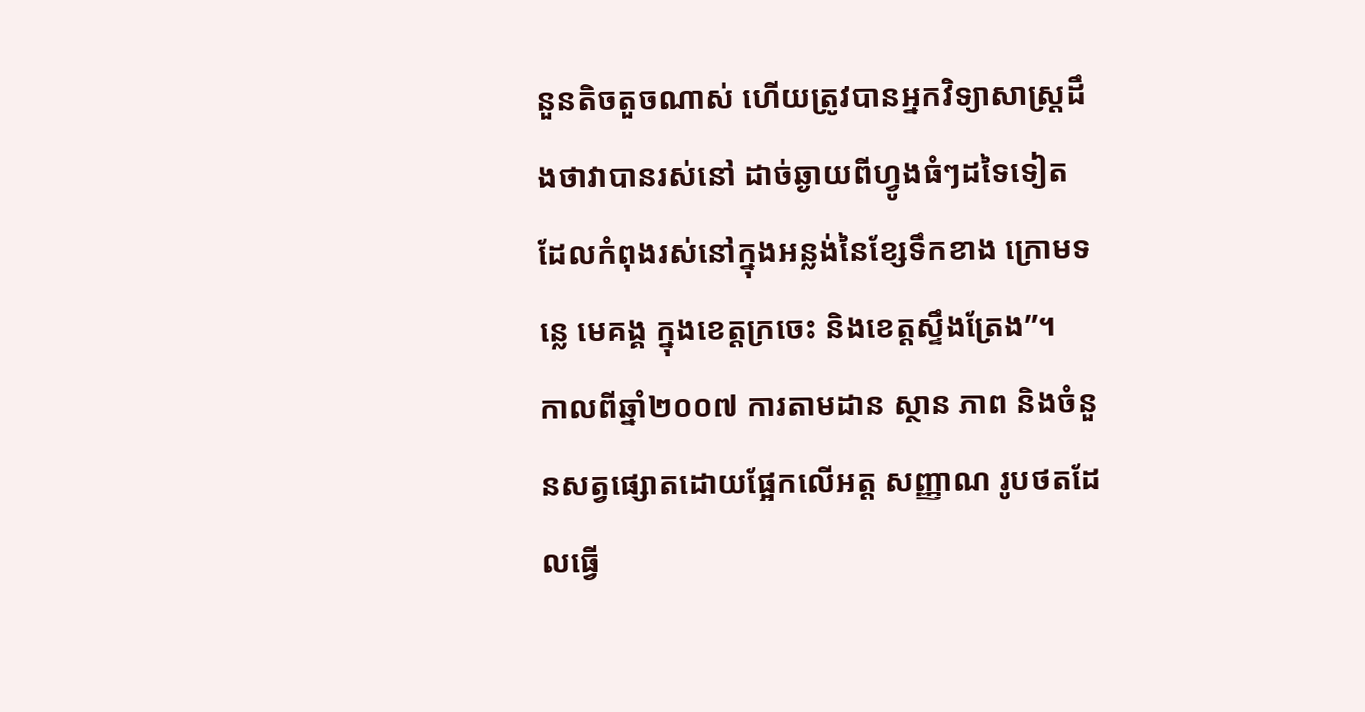នួនតិចតួចណាស់ ហើយត្រូវបានអ្នកវិទ្យាសាស្ត្រដឹងថាវាបានរស់នៅ ដាច់ឆ្ងាយពីហ្វូងធំៗដទៃទៀត ដែលកំពុងរស់នៅក្នុងអន្លង់នៃខ្សែទឹកខាង ក្រោមទន្លេ មេគង្គ ក្នុងខេត្តក្រចេះ និងខេត្ដស្ទឹងត្រែង”។
កាលពីឆ្នាំ២០០៧ ការតាមដាន ស្ថាន ភាព និងចំនួនសត្វផ្សោតដោយផ្អែកលើអត្ត សញ្ញាណ រូបថតដែលធ្វើ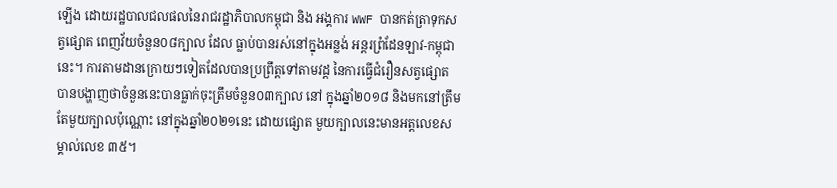ឡើង ដោយរដ្ឋបាលជលផលនៃរាជរដ្ឋាភិបាលកម្ពុជា និង អង្គការ WWF បានកត់ត្រាទុកសត្វផ្សោត ពេញវ័យចំនួន០៨ក្បាល ដែល ធ្លាប់បានរស់នៅក្នុងអន្លង់ អន្តរព្រំដែនឡាវ-កម្ពុជានេះ។ ការតាមដានក្រោយៗទៀតដែលបានប្រព្រឹត្តទៅតាមវដ្ត នៃការធ្វើជំរឿនសត្វផ្សោត បានបង្ហាញថាចំនួននេះបានធ្លាក់ចុះត្រឹមចំនួន០៣ក្បាល នៅ ក្នុងឆ្នាំ២០១៨ និងមកនៅត្រឹមតែមួយក្បាលប៉ុណ្ណោះ នៅក្នុងឆ្នាំ២០២១នេះ ដោយផ្សោត មួយក្បាលនេះមានអត្តលេខសម្គាល់លេខ ៣៥។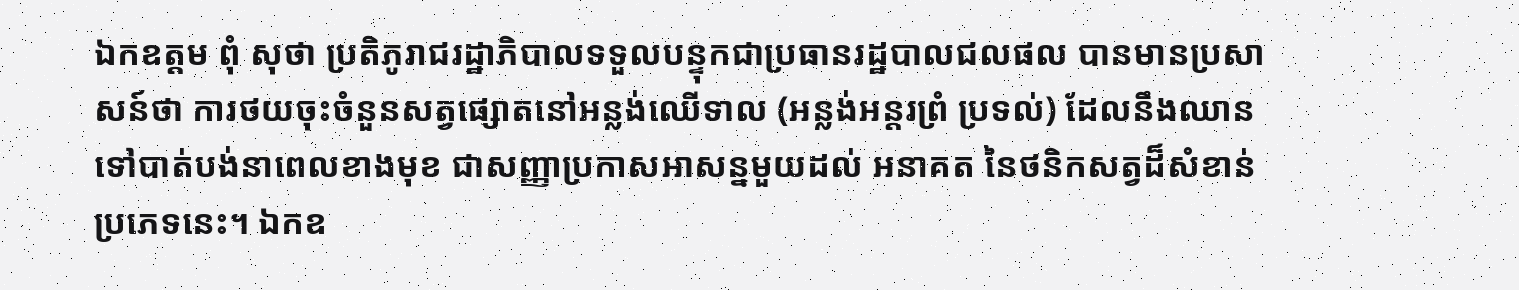ឯកឧត្តម ពុំ សុថា ប្រតិភូរាជរដ្ឋាភិបាលទទួលបន្ទុកជាប្រធានរដ្ឋបាលជលផល បានមានប្រសាសន៍ថា ការថយចុះចំនួនសត្វផ្សោតនៅអន្លង់ឈើទាល (អន្លង់អន្តរព្រំ ប្រទល់) ដែលនឹងឈានទៅបាត់បង់នាពេលខាងមុខ ជាសញ្ញាប្រកាសអាសន្នមួយដល់ អនាគត នៃថនិកសត្វដ៏សំខាន់ប្រភេទនេះ។ ឯកឧ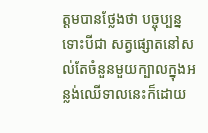ត្ដមបានថ្លែងថា បច្ចុប្បន្ន ទោះបីជា សត្វផ្សោតនៅសល់តែចំនួនមួយក្បាលក្នុងអន្លង់ឈើទាលនេះក៏ដោយ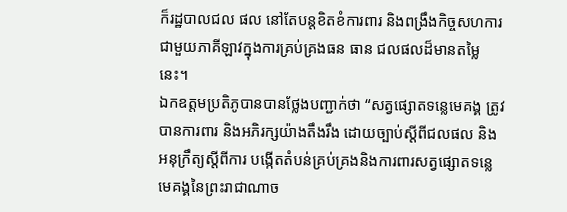ក៏រដ្ឋបាលជល ផល នៅតែបន្តខិតខំការពារ និងពង្រឹងកិច្ចសហការជាមួយភាគីឡាវក្នុងការគ្រប់គ្រងធន ធាន ជលផលដ៏មានតម្លៃនេះ។
ឯកឧត្តមប្រតិភូបានបានថ្លែងបញ្ជាក់ថា “សត្វផ្សោតទន្លេមេគង្គ ត្រូវបានការពារ និងអភិរក្សយ៉ាងតឹងរឹង ដោយច្បាប់ស្តីពីជលផល និងអនុក្រឹត្យស្តីពីការ បង្កើតតំបន់គ្រប់គ្រងនិងការពារសត្វផ្សោតទន្លេមេគង្គនៃព្រះរាជាណាច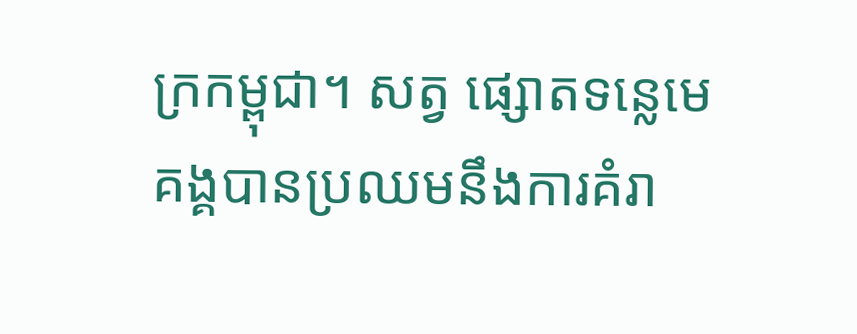ក្រកម្ពុជា។ សត្វ ផ្សោតទន្លេមេគង្គបានប្រឈមនឹងការគំរា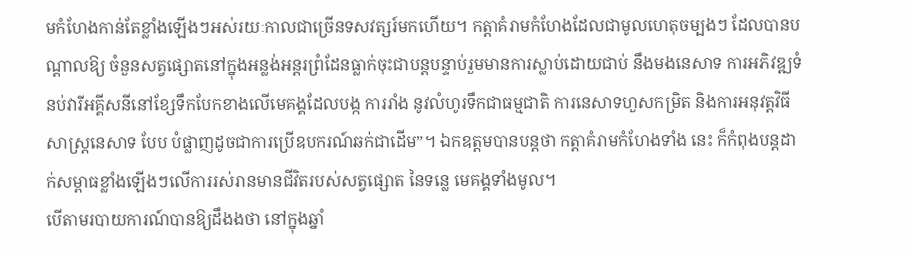មកំហែងកាន់តែខ្លាំងឡើងៗអស់រយៈកាលជាច្រើនទសវត្សរ៍មកហើយ។ កត្តាគំរាមកំហែងដែលជាមូលហេតុចម្បងៗ ដែលបានបណ្តាលឱ្យ ចំនួនសត្វផ្សោតនៅក្នុងអន្លង់អន្តរព្រំដែនធ្លាក់ចុះជាបន្តបន្ទាប់រួមមានការស្លាប់ដោយជាប់ នឹងមងនេសាទ ការអភិវឌ្ឍទំនប់វារីអគ្គីសនីនៅខ្សែទឹកបែកខាងលើមេគង្គដែលបង្ក ការរាំង នូវលំហូរទឹកជាធម្មជាតិ ការនេសាទហួសកម្រិត និងការអនុវត្តវិធីសាស្ត្រនេសាទ បែប បំផ្លាញដូចជាការប្រើឧបករណ៍ឆក់ជាដើម”។ ឯកឧត្ដមបានបន្ដថា កត្តាគំរាមកំហែងទាំង នេះ ក៏កំពុងបន្តដាក់សម្ពាធខ្លាំងឡើងៗលើការរស់រានមានជីវិតរបស់សត្វផ្សោត នៃទន្លេ មេគង្គទាំងមូល។
បើតាមរបាយការណ៍បានឱ្យដឹងងថា នៅក្នុងឆ្នាំ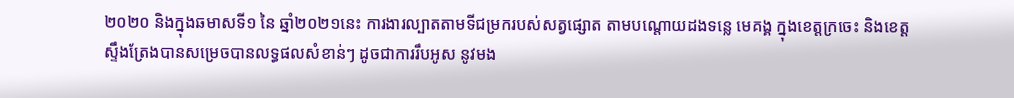២០២០ និងក្នុងឆមាសទី១ នៃ ឆ្នាំ២០២១នេះ ការងារល្បាតតាមទីជម្រករបស់សត្វផ្សោត តាមបណ្តោយដងទន្លេ មេគង្គ ក្នុងខេត្តក្រចេះ និងខេត្ដស្ទឹងត្រែងបានសម្រេចបានលទ្ធផលសំខាន់ៗ ដូចជាការរឹបអូស នូវមង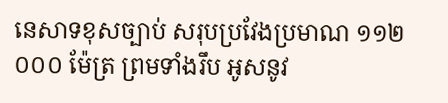នេសាទខុសច្បាប់ សរុបប្រវែងប្រមាណ ១១២ ០០០ ម៉ែត្រ ព្រមទាំងរឹប អូសនូវ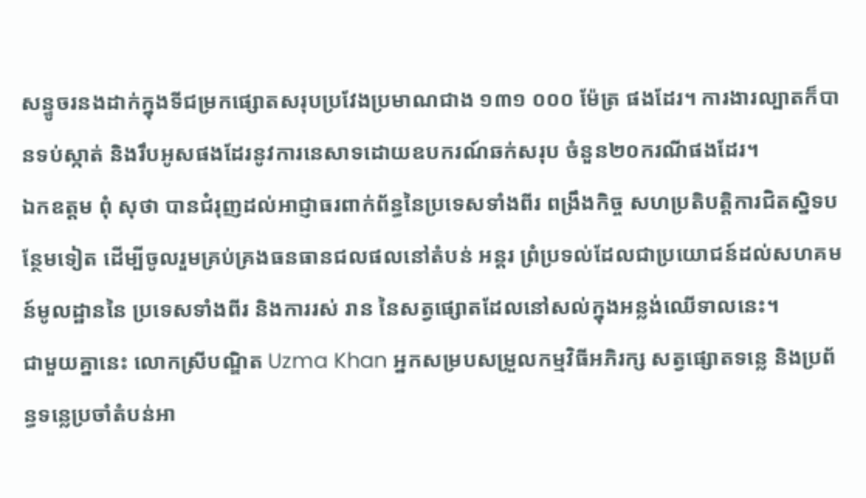សន្ទូចរនងដាក់ក្នុងទីជម្រកផ្សោតសរុបប្រវែងប្រមាណជាង ១៣១ ០០០ ម៉ែត្រ ផងដែរ។ ការងារល្បាតក៏បានទប់ស្កាត់ និងរឹបអូសផងដែរនូវការនេសាទដោយឧបករណ៍ឆក់សរុប ចំនួន២០ករណីផងដែរ។
ឯកឧត្ដម ពុំ សុថា បានជំរុញដល់អាជ្ញាធរពាក់ព័ន្ធនៃប្រទេសទាំងពីរ ពង្រឹងកិច្ច សហប្រតិបត្តិការជិតស្និទបន្ថែមទៀត ដើម្បីចូលរួមគ្រប់គ្រងធនធានជលផលនៅតំបន់ អន្តរ ព្រំប្រទល់ដែលជាប្រយោជន៍ដល់សហគមន៍មូលដ្ឋាននៃ ប្រទេសទាំងពីរ និងការរស់ រាន នៃសត្វផ្សោតដែលនៅសល់ក្នុងអន្លង់ឈើទាលនេះ។
ជាមួយគ្នានេះ លោកស្រីបណ្ឌិត Uzma Khan អ្នកសម្របសម្រួលកម្មវិធីអភិរក្ស សត្វផ្សោតទន្លេ និងប្រព័ន្ធទន្លេប្រចាំតំបន់អា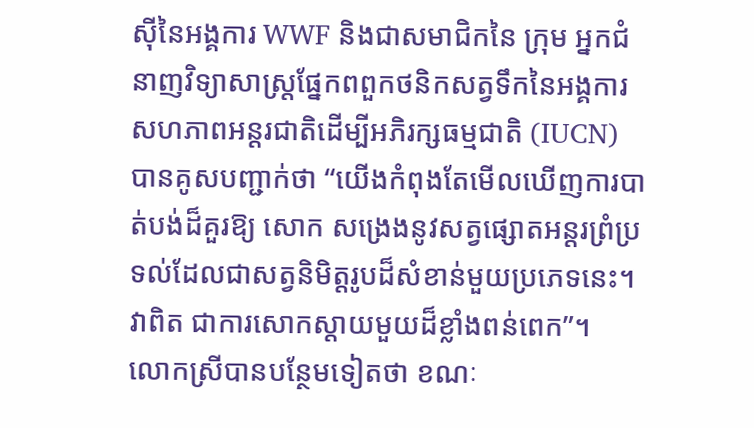ស៊ីនៃអង្គការ WWF និងជាសមាជិកនៃ ក្រុម អ្នកជំនាញវិទ្យាសាស្ត្រផ្នែកពពួកថនិកសត្វទឹកនៃអង្គការសហភាពអន្តរជាតិដើម្បីអភិរក្សធម្មជាតិ (IUCN) បានគូសបញ្ជាក់ថា “យើងកំពុងតែមើលឃើញការបាត់បង់ដ៏គួរឱ្យ សោក សង្រេងនូវសត្វផ្សោតអន្តរព្រំប្រទល់ដែលជាសត្វនិមិត្តរូបដ៏សំខាន់មួយប្រភេទនេះ។ វាពិត ជាការសោកស្តាយមួយដ៏ខ្លាំងពន់ពេក”។
លោកស្រីបានបន្ថែមទៀតថា ខណៈ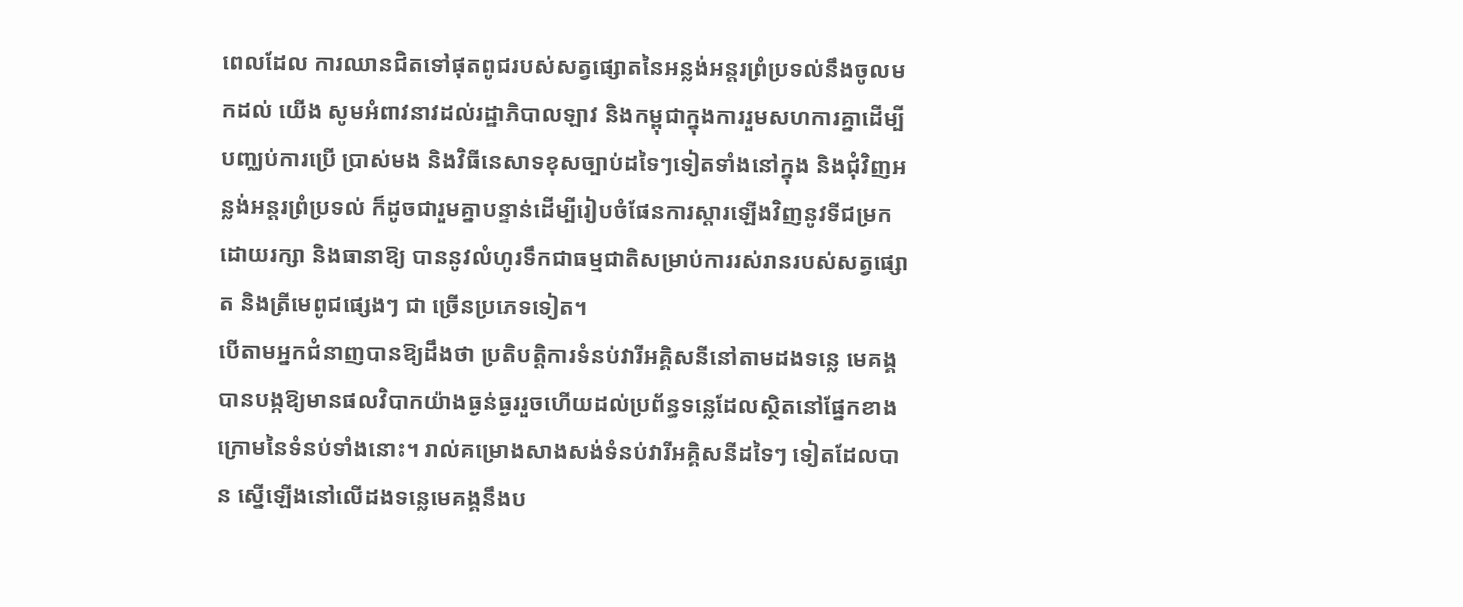ពេលដែល ការឈានជិតទៅផុតពូជរបស់សត្វផ្សោតនៃអន្លង់អន្តរព្រំប្រទល់នឹងចូលមកដល់ យើង សូមអំពាវនាវដល់រដ្ឋាភិបាលឡាវ និងកម្ពុជាក្នុងការរួមសហការគ្នាដើម្បីបញ្ឈប់ការប្រើ ប្រាស់មង និងវិធីនេសាទខុសច្បាប់ដទៃៗទៀតទាំងនៅក្នុង និងជុំវិញអន្លង់អន្តរព្រំប្រទល់ ក៏ដូចជារួមគ្នាបន្ទាន់ដើម្បីរៀបចំផែនការស្តារឡើងវិញនូវទីជម្រកដោយរក្សា និងធានាឱ្យ បាននូវលំហូរទឹកជាធម្មជាតិសម្រាប់ការរស់រានរបស់សត្វផ្សោត និងត្រីមេពូជផ្សេងៗ ជា ច្រើនប្រភេទទៀត។
បើតាមអ្នកជំនាញបានឱ្យដឹងថា ប្រតិបត្តិការទំនប់វារីអគ្គិសនីនៅតាមដងទន្លេ មេគង្គបានបង្កឱ្យមានផលវិបាកយ៉ាងធ្ងន់ធ្ងររួចហើយដល់ប្រព័ន្ធទន្លេដែលស្ថិតនៅផ្នែកខាងក្រោមនៃទំនប់ទាំងនោះ។ រាល់គម្រោងសាងសង់ទំនប់វារីអគ្គិសនីដទៃៗ ទៀតដែលបាន ស្នើឡើងនៅលើដងទន្លេមេគង្គនឹងប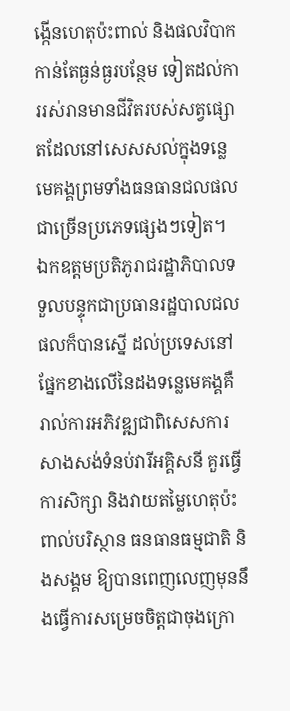ង្កើនហេតុប៉ះពាល់ និងផលវិបាកកាន់តែធ្ងន់ធ្ងរបន្ថែម ទៀតដល់ការរស់រានមានជីវិតរបស់សត្វផ្សោតដែលនៅសេសសល់ក្នុងទន្លេមេគង្គព្រមទាំងធនធានជលផលជាច្រើនប្រភេទផ្សេងៗទៀត។
ឯកឧត្ដមប្រតិភូរាជរដ្ឋាភិបាលទទួលបន្ទុកជាប្រធានរដ្ឋបាលជលផលក៏បានស្នើ ដល់ប្រទេសនៅផ្នែកខាងលើនៃដងទន្លេមេគង្គគឺរាល់ការអភិវឌ្ឍជាពិសេសការសាងសង់ទំនប់វារីអគ្គិសនី គួរធ្វើការសិក្សា និងវាយតម្លៃហេតុប៉ះពាល់បរិស្ថាន ធនធានធម្មជាតិ និងសង្គម ឱ្យបានពេញលេញមុននឹងធ្វើការសម្រេចចិត្តជាចុងក្រោ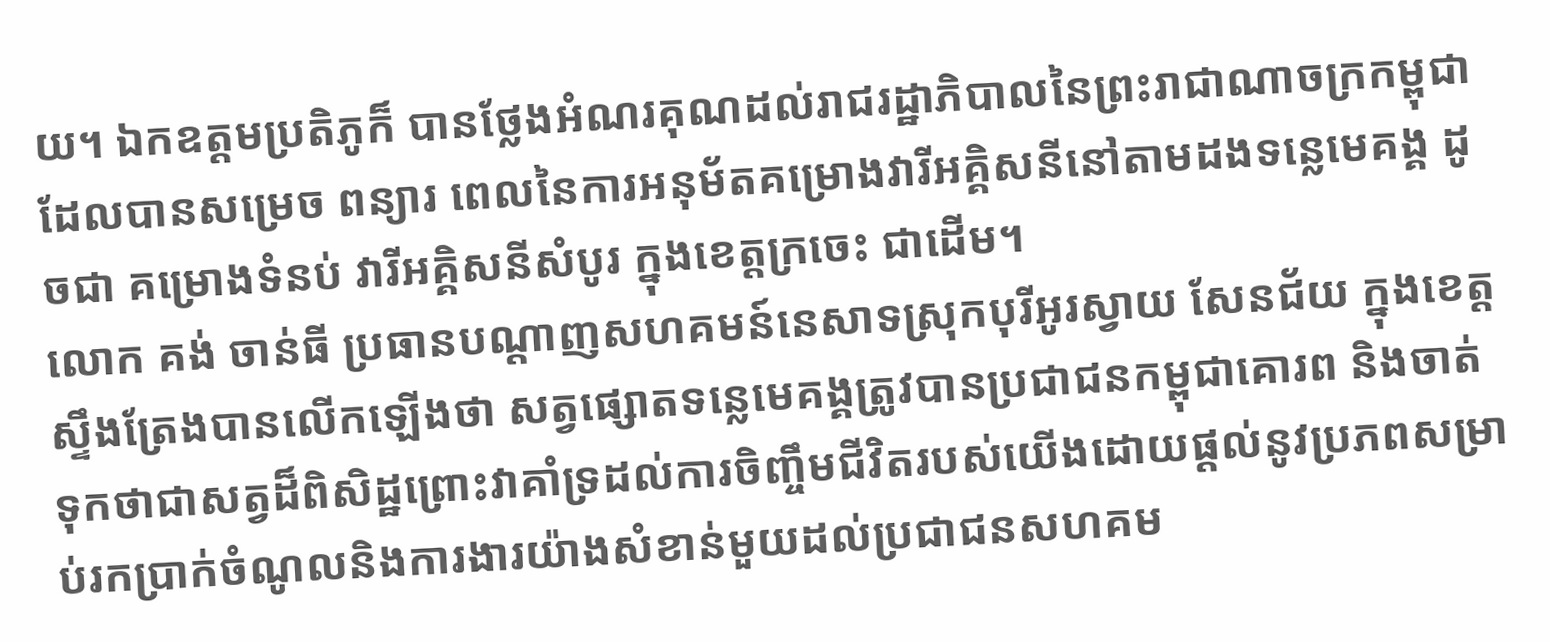យ។ ឯកឧត្តមប្រតិភូក៏ បានថ្លែងអំណរគុណដល់រាជរដ្ឋាភិបាលនៃព្រះរាជាណាចក្រកម្ពុជា ដែលបានសម្រេច ពន្យារ ពេលនៃការអនុម័តគម្រោងវារីអគ្គិសនីនៅតាមដងទន្លេមេគង្គ ដូចជា គម្រោងទំនប់ វារីអគ្គិសនីសំបូរ ក្នុងខេត្តក្រចេះ ជាដើម។
លោក គង់ ចាន់ធី ប្រធានបណ្តាញសហគមន៍នេសាទស្រុកបុរីអូរស្វាយ សែនជ័យ ក្នុងខេត្តស្ទឹងត្រែងបានលើកឡើងថា សត្វផ្សោតទន្លេមេគង្គត្រូវបានប្រជាជនកម្ពុជាគោរព និងចាត់ទុកថាជាសត្វដ៏ពិសិដ្ឋព្រោះវាគាំទ្រដល់ការចិញ្ចឹមជីវិតរបស់យើងដោយផ្តល់នូវប្រភពសម្រាប់រកប្រាក់ចំណូលនិងការងារយ៉ាងសំខាន់មួយដល់ប្រជាជនសហគម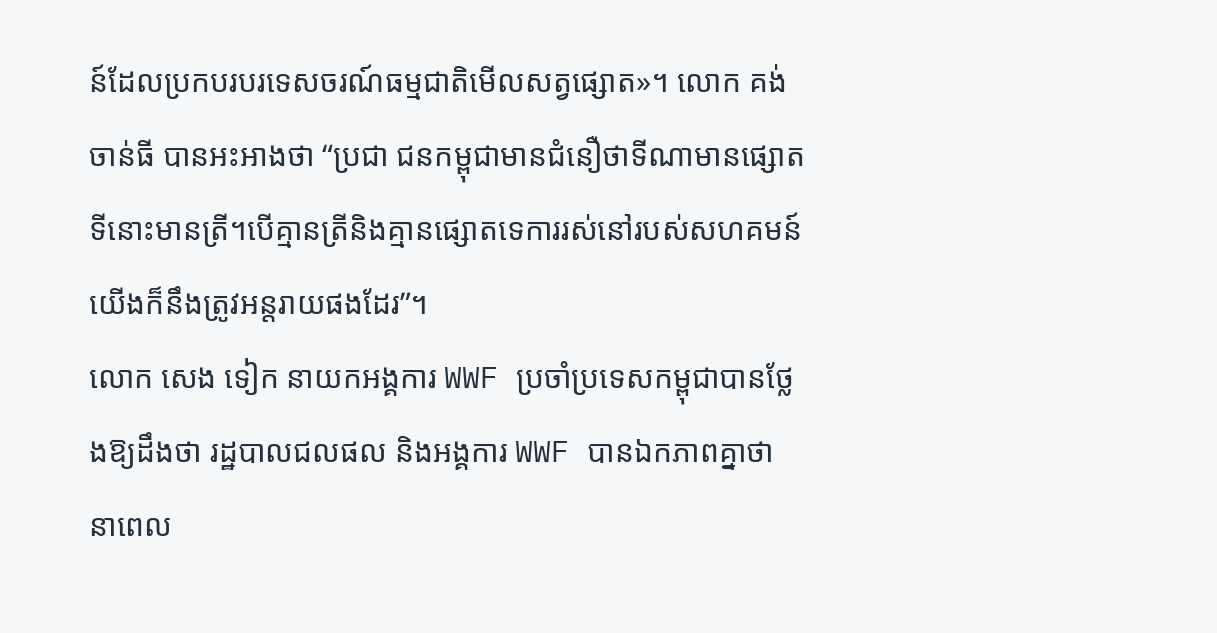ន៍ដែលប្រកបរបរទេសចរណ៍ធម្មជាតិមើលសត្វផ្សោត»។ លោក គង់ ចាន់ធី បានអះអាងថា “ប្រជា ជនកម្ពុជាមានជំនឿថាទីណាមានផ្សោតទីនោះមានត្រី។បើគ្មានត្រីនិងគ្មានផ្សោតទេការរស់នៅរបស់សហគមន៍យើងក៏នឹងត្រូវអន្តរាយផងដែរ”។
លោក សេង ទៀក នាយកអង្គការ WWF ប្រចាំប្រទេសកម្ពុជាបានថ្លែងឱ្យដឹងថា រដ្ឋបាលជលផល និងអង្គការ WWF បានឯកភាពគ្នាថា នាពេល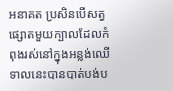អនាគត ប្រសិនបើសត្វ ផ្សោតមួយក្បាលដែលកំពុងរស់នៅក្នុងអន្លង់ឈើទាលនេះបានបាត់បង់ប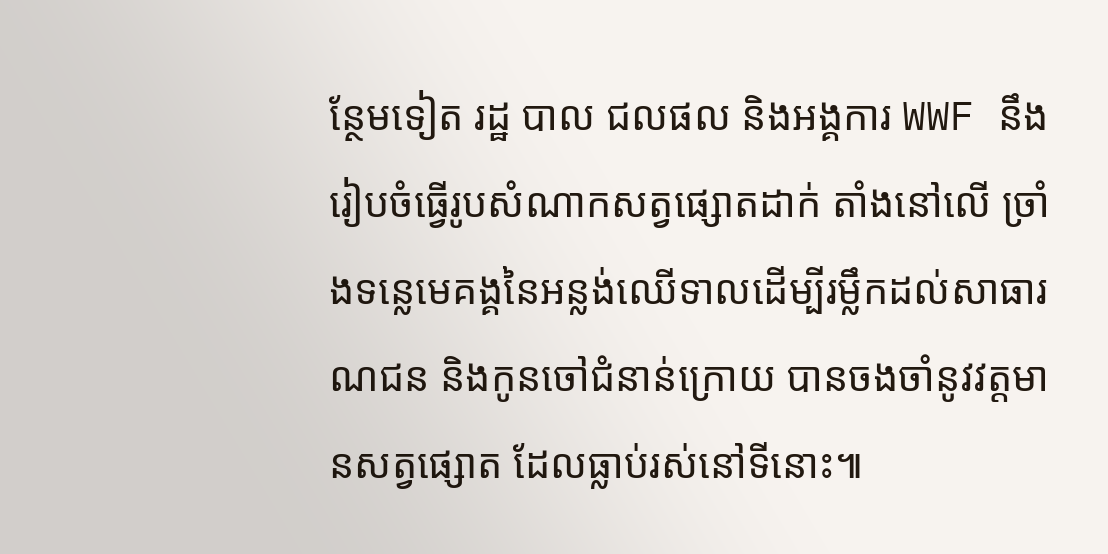ន្ថែមទៀត រដ្ឋ បាល ជលផល និងអង្គការ WWF នឹងរៀបចំធ្វើរូបសំណាកសត្វផ្សោតដាក់ តាំងនៅលើ ច្រាំងទន្លេមេគង្គនៃអន្លង់ឈើទាលដើម្បីរម្លឹកដល់សាធារណជន និងកូនចៅជំនាន់ក្រោយ បានចងចាំនូវវត្តមានសត្វផ្សោត ដែលធ្លាប់រស់នៅទីនោះ៕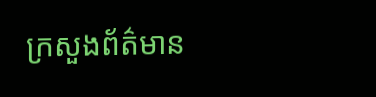ក្រសួងព័ត៌មាន